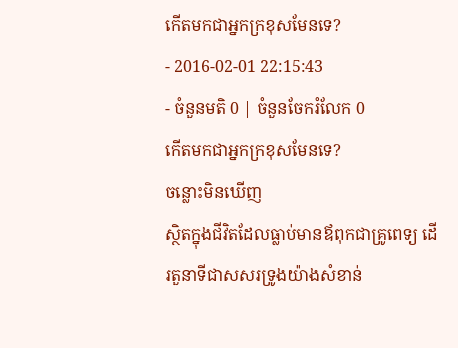កើតមកជាអ្នកក្រខុសមែនទេ?
- 2016-02-01 22:15:43
- ចំនួនមតិ 0 | ចំនួនចែករំលែក 0
កើតមកជាអ្នកក្រខុសមែនទេ?
ចន្លោះមិនឃើញ
ស្ថិតក្នុងជីវិតដែលធ្លាប់មានឪពុកជាគ្រូពេទ្យ ដើរតួនាទីជាសសរទ្រូងយ៉ាងសំខាន់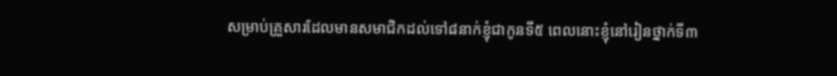សម្រាប់គ្រួសារដែលមានសមាជិកដល់ទៅ៨នាក់ខ្ញុំជាកូនទី៥ ពេលនោះខ្ញុំនៅរៀនថ្នាក់ទី៣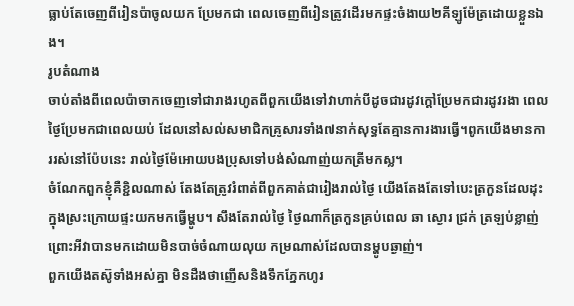ធ្លាប់តែចេញពីរៀនប៉ាចូលយក ប្រែមកជា ពេលចេញពីរៀនត្រូវដើរមកផ្ទះចំងាយ២គីឡូម៉ែត្រដោយខ្លួនឯង។
រូបតំណាង
ចាប់តាំងពីពេលប៉ាចាកចេញទៅជារាងរហូតពីពួកយើងទៅវាហាក់បីដូចជារដូវក្ដៅប្រែមកជារដូវរងា ពេលថ្ងៃប្រែមកជាពេលយប់ ដែលនៅសល់សមាជិកគ្រូសារទាំង៧នាក់សុទ្ធតែគ្មានការងារធ្វើ។ពូកយើងមានការរស់នៅប៉ែបនេះ រាល់ថ្ងៃម៉ែអោយបងប្រុសទៅបង់សំណាញ់យកត្រីមកស្ល។
ចំណែកពួកខ្ញុំគឺខ្ជិលណាស់ តែងតែត្រូវរំពាត់ពីពួកគាត់ជារៀងរាល់ថ្ងៃ យើងតែងតែទៅបេះត្រកួនដែលដុះក្នុងស្រះក្រោយផ្ទះយកមកធ្វើម្ហូប។ សឹងតែរាល់ថ្ងៃ ថ្ងៃណាក៏ត្រកួនគ្រប់ពេល ឆា ស្ងោរ ជ្រក់ ត្រឡប់ខ្លាញ់ ព្រោះអីវាបានមកដោយមិនបាច់ចំណាយលុយ កម្រណាស់ដែលបានម្ហូបឆ្ងាញ់។
ពួកយើងតស៊ូទាំងអស់គ្នា មិនដឺងថាញើសនិងទឹកភ្នែកហូរ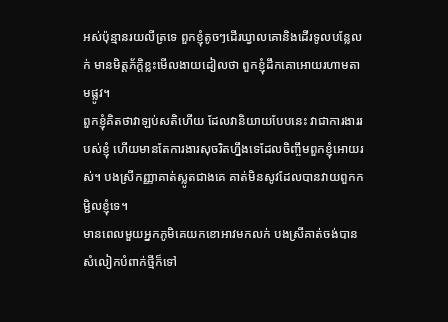អស់ប៉ុន្មានរយលីត្រទេ ពួកខ្ញុំតូចៗដើរឃ្វាលគោនិងដើរទូលបន្លែលក់ មានមិត្តភ័ក្ដិខ្លះមើលងាយដៀលថា ពួកខ្ញុំដឹកគោអោយរហាមតាមផ្លូវ។
ពួកខ្ញុំគិតថាវាឡប់សតិហើយ ដែលវានិយាយបែបនេះ វាជាការងាររបស់ខ្ញុំ ហើយមានតែការងារសុចរិតហ្នឹងទេដែលចិញ្ចឹមពួកខ្ញុំអោយរស់។ បងស្រីកញ្ញាគាត់ស្លូតជាងគេ គាត់មិនសូវដែលបានវាយពួកកម្ជិលខ្ញុំទេ។
មានពេលមួយអ្នកភូមិគេយកខោអាវមកលក់ បងស្រីគាត់ចង់បានសំលៀកបំពាក់ថ្មីក៏ទៅ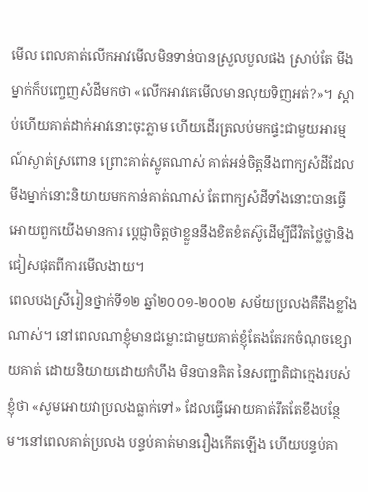មើល ពេលគាត់លើកអាវមើលមិនទាន់បានស្រួលបួលផង ស្រាប់តែ មីងម្នាក់ក៏បញ្ចេញសំដីមកថា «លើកអាវគេមើលមានលុយទិញអត់?»។ ស្ដាប់ហើយគាត់ដាក់អាវនោះចុះភ្លាម ហើយដើរត្រលប់មកផ្ទះជាមួយអារម្មណ៍ស្ងាត់ស្រពោន ព្រោះគាត់ស្លូតណាស់ គាត់អន់ចិត្តនឹងពាក្យសំដីដែលមីងម្នាក់នោះនិយាយមកកាន់គាត់ណាស់ តែពាក្យសំដីទាំងនោះបានធ្វើអោយពួកយើងមានការ ប្ដេជ្ញាចិត្តថាខ្លួននឹងខិតខំតស៊ូដើម្បីជីវិតថ្លៃថ្លានិងជៀសផុតពីការមើលងាយ។
ពេលបងស្រីរៀនថ្នាក់ទី១២ ឆ្នាំ២០០១-២០០២ សម័យប្រលងគឺតឹងខ្លាំងណាស់។ នៅពេលណាខ្ញុំមានជម្លោះជាមួយគាត់ខ្ញុំតែងតែរកចំណុចខ្សោយគាត់ ដោយនិយាយដោយកំហឹង មិនបានគិត នៃសញ្ជាតិជាក្មេងរបស់ខ្ញុំថា «សូមអោយវាប្រលងធ្លាក់ទៅ» ដែលធ្វើអោយគាត់រឹតតែខឹងបន្ថែម។នៅពេលគាត់ប្រលង បន្ទប់គាត់មានរឿងកើតឡើង ហើយបន្ទប់គា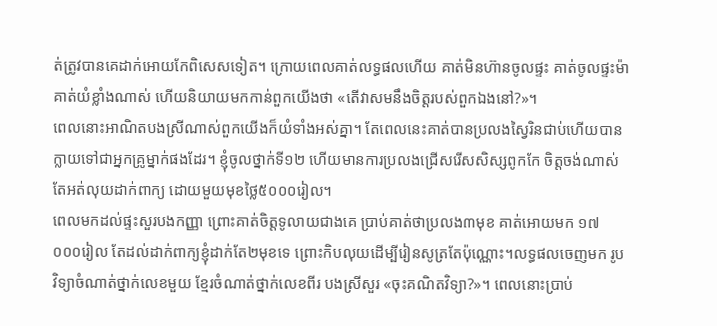ត់ត្រូវបានគេដាក់អោយកែពិសេសទៀត។ ក្រោយពេលគាត់លទ្ធផលហើយ គាត់មិនហ៊ានចូលផ្ទះ គាត់ចូលផ្ទះម៉ា គាត់យំខ្លាំងណាស់ ហើយនិយាយមកកាន់ពួកយើងថា «តើវាសមនឹងចិត្តរបស់ពួកឯងនៅ?»។
ពេលនោះអាណិតបងស្រីណាស់ពួកយើងក៏យំទាំងអស់គ្នា។ តែពេលនេះគាត់បានប្រលងស្វៃរិនជាប់ហើយបានក្លាយទៅជាអ្នកគ្រូម្នាក់ផងដែរ។ ខ្ញុំចូលថ្នាក់ទី១២ ហើយមានការប្រលងជ្រើសរើសសិស្សពូកកែ ចិត្តចង់ណាស់តែអត់លុយដាក់ពាក្យ ដោយមួយមុខថ្លៃ៥០០០រៀល។
ពេលមកដល់ផ្ទះសួរបងកញ្ញា ព្រោះគាត់ចិត្តទូលាយជាងគេ ប្រាប់គាត់ថាប្រលង៣មុខ គាត់អោយមក ១៧ ០០០រៀល តែដល់ដាក់ពាក្យខ្ញុំដាក់តែ២មុខទេ ព្រោះកិបលុយដើម្បីរៀនសូត្រតែប៉ុណ្ណោះ។លទ្ធផលចេញមក រូបវិទ្យាចំណាត់ថ្នាក់លេខមួយ ខ្មែរចំណាត់ថ្នាក់លេខពីរ បងស្រីសួរ «ចុះគណិតវិទ្យា?»។ ពេលនោះប្រាប់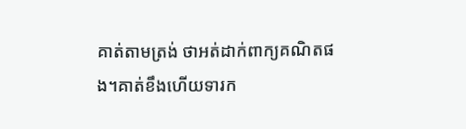គាត់តាមត្រង់ ថាអត់ដាក់ពាក្យគណិតផង។គាត់ខឹងហើយទារក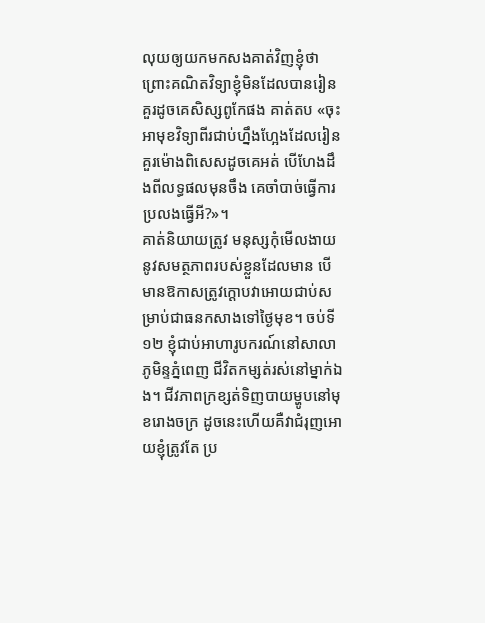លុយឲ្យយកមកសងគាត់វិញខ្ញុំថា ព្រោះគណិតវិទ្យាខ្ញុំមិនដែលបានរៀនគួរដូចគេសិស្សពូកែផង គាត់តប «ចុះអាមុខវិទ្យាពីរជាប់ហ្នឹងហ្អែងដែលរៀនគួរម៉ោងពិសេសដូចគេអត់ បើហែងដឹងពីលទ្ធផលមុនចឹង គេចាំបាច់ធ្វើការប្រលងធ្វើអី?»។
គាត់និយាយត្រូវ មនុស្សកុំមើលងាយនូវសមត្ថភាពរបស់ខ្លួនដែលមាន បើមានឱកាសត្រូវក្ដោបវាអោយជាប់សម្រាប់ជាធនកសាងទៅថ្ងៃមុខ។ ចប់ទី១២ ខ្ញុំជាប់អាហារូបករណ៍នៅសាលាភូមិន្ទភ្នំពេញ ជីវិតកម្សត់រស់នៅម្នាក់ឯង។ ជីវភាពក្រខ្សត់ទិញបាយម្ហូបនៅមុខរោងចក្រ ដូចនេះហើយគឺវាជំរុញអោយខ្ញុំត្រូវតែ ប្រ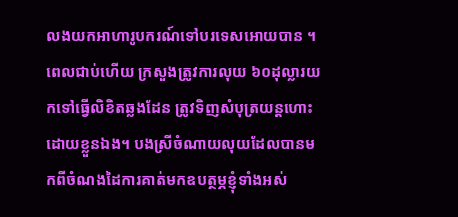លងយកអាហារូបករណ៍ទៅបរទេសអោយបាន ។
ពេលជាប់ហើយ ក្រសួងត្រូវការលុយ ៦០ដុល្លារយកទៅធ្វើលិខិតឆ្លងដែន ត្រូវទិញសំបុត្រយន្តហោះដោយខ្លួនឯង។ បងស្រីចំណាយលុយដែលបានមកពីចំណងដៃការគាត់មកឧបត្ថម្ភខ្ញុំទាំងអស់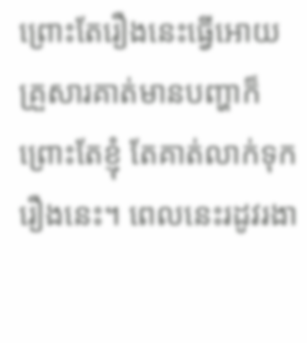ព្រោះតែរឿងនេះធ្វើអោយគ្រួសារគាត់មានបញ្ហាក៏ព្រោះតែខ្ញុំ តែគាត់លាក់ទុករឿងនេះ។ ពេលនេះរដូវរងា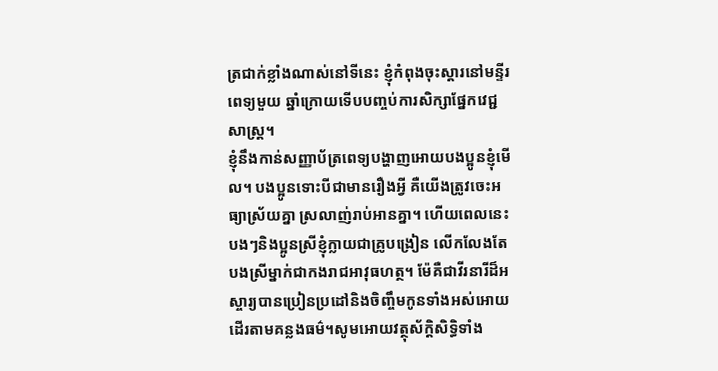ត្រជាក់ខ្លាំងណាស់នៅទីនេះ ខ្ញុំកំពុងចុះស្តារនៅមន្ទីរពេទ្យមួយ ឆ្នាំក្រោយទើបបញ្ចប់ការសិក្សាផ្នែកវេជ្ជសាស្ត្រ។
ខ្ញុំនឹងកាន់សញ្ញាប័ត្រពេទ្យបង្ហាញអោយបងប្អូនខ្ញុំមើល។ បងប្អូនទោះបីជាមានរឿងអ្វី គឺយើងត្រូវចេះអធ្យាស្រ័យគ្នា ស្រលាញ់រាប់អានគ្នា។ ហើយពេលនេះបងៗនិងប្អូនស្រីខ្ញុំក្លាយជាគ្រូបង្រៀន លើកលែងតែបងស្រីម្នាក់ជាកងរាជអាវុធហត្ថ។ ម៉ែគឺជាវីរនារីដ៏អស្ចារ្យបានប្រៀនប្រដៅនិងចិញ្ចឹមកូនទាំងអស់អោយដើរតាមគន្លងធម៌។សូមអោយវត្ថុស័ក្ដិសិទ្ធិទាំង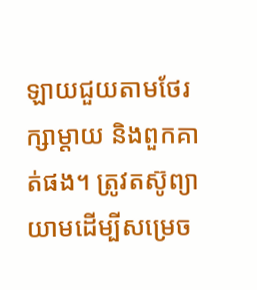ឡាយជួយតាមថែរក្សាម្ដាយ និងពួកគាត់ផង។ ត្រូវតស៊ូព្យាយាមដើម្បីសម្រេច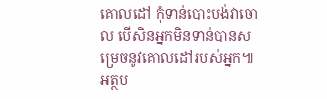គោលដៅ កុំទាន់បោះបង់វាចោល បើសិនអ្នកមិនទាន់បានសម្រេចនូវគោលដៅរបស់អ្នក៕
អត្ថប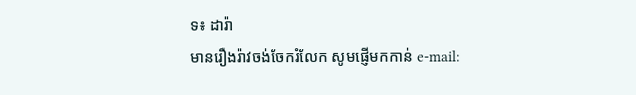ទ៖ ដារ៉ា
មានរឿងរ៉ាវចង់ចែករំលែក សូមផ្ញើមកកាន់ e-mail: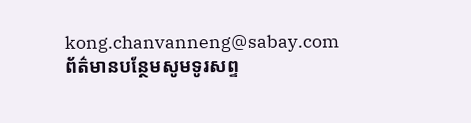kong.chanvanneng@sabay.com
ព័ត៌មានបន្ថែមសូមទូរសព្ទ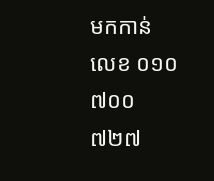មកកាន់លេខ ០១០ ៧០០ ៧២៧